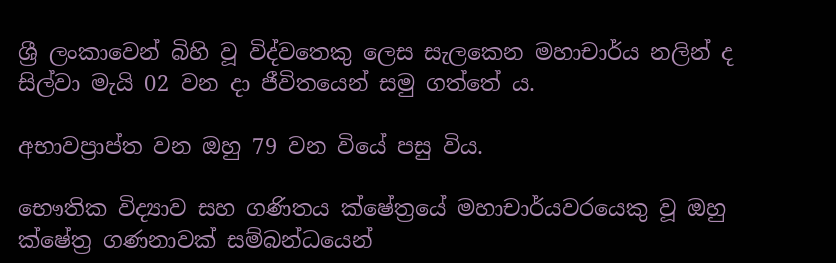ශ්‍රී ලංකාවෙන් බිහි වූ විද්වතෙකු ලෙස සැලකෙන මහාචාර්ය නලින් ද සිල්වා මැයි 02 වන දා ජීවිතයෙන් සමු ගත්තේ ය.

අභාවප්‍රාප්ත වන ඔහු 79 වන වියේ පසු විය.

භෞතික විද්‍යාව සහ ගණිතය ක්ෂේත්‍රයේ මහාචාර්යවරයෙකු වූ ඔහු ක්ෂේත්‍ර ගණනාවක් සම්බන්ධයෙන්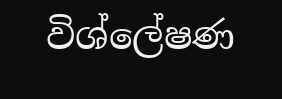විශ්ලේෂණ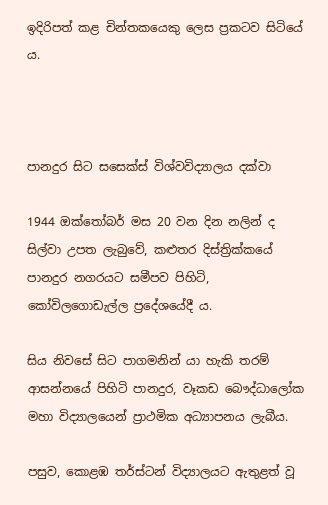ඉදිරිපත් කළ චින්තකයෙකු ලෙස ප්‍රකටව සිටියේ ය.



පානදුර සිට සසෙක්ස් විශ්වවිද්‍යාලය දක්වා

1944 ඔක්තෝබර් මස 20 වන දින නලින් ද සිල්වා උපත ලැබුවේ, කළුතර දිස්ත්‍රික්කයේ පානදුර නගරයට සමීපව පිහිටි, කෝවිලගොඩැල්ල ප්‍රදේශයේදී ය.

සිය නිවසේ සිට පාගමනින් යා හැකි තරම් ආසන්නයේ පිහිටි පානදුර, වෑකඩ බෞද්ධාලෝක මහා විද්‍යාලයෙන් ප්‍රාථමික අධ්‍යාපනය ලැබීය.

පසුව, කොළඹ තර්ස්ටන් විද්‍යාලයට ඇතුළත් වූ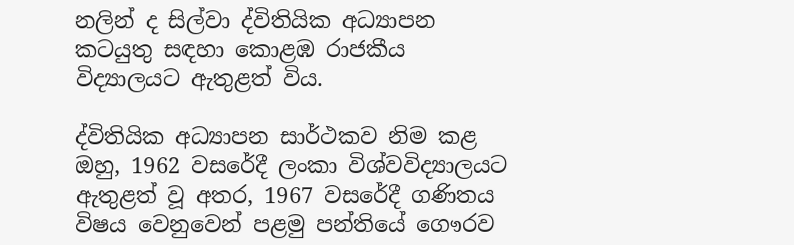නලින් ද සිල්වා ද්විතියික අධ්‍යාපන කටයුතු සඳහා කොළඹ රාජකීය විද්‍යාලයට ඇතුළත් විය.

ද්විතියික අධ්‍යාපන සාර්ථකව නිම කළ ඔහු, 1962 වසරේදී ලංකා විශ්වවිද්‍යාලයට ඇතුළත් වූ අතර, 1967 වසරේදී ගණිතය විෂය වෙනුවෙන් පළමු පන්තියේ ‍ගෞරව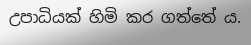උපාධියක් හිමි කර ගත්තේ ය.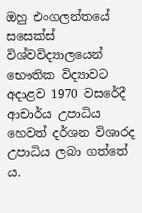ඔහු එංගලන්තයේ සසෙක්ස් විශ්වවිද්‍යාලයෙන් භෞතික විද්‍යාවට අදාළව 1970 වසරේදී ආචාර්ය උපාධිය හෙවත් දර්ශන විශාරද උපාධිය ලබා ගත්තේ ය.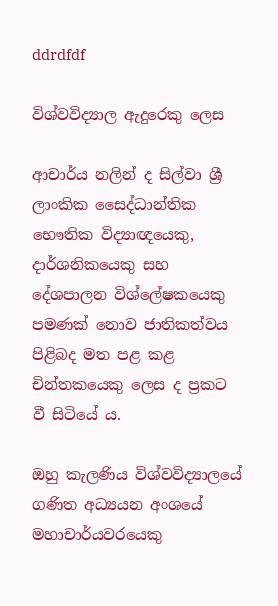ddrdfdf

විශ්වවිද්‍යාල ඇදුරෙකු ලෙස

ආචාර්ය නලින් ද සිල්වා ශ්‍රී ලාංකික සෛද්ධාන්තික භෞතික විද්‍යාඥයෙකු, දාර්ශනිකයෙකු සහ දේශපාලන විශ්ලේෂකයෙකු පමණක් නොව ජාතිකත්වය පිළිබද මත පළ කළ චින්තකයෙකු ලෙස ද ප්‍රකට වී සිටියේ ය.

ඔහු කැලණිය විශ්වවිද්‍යාලයේ ගණිත අධ්‍යයන අංශයේ මහාචාර්යවරයෙකු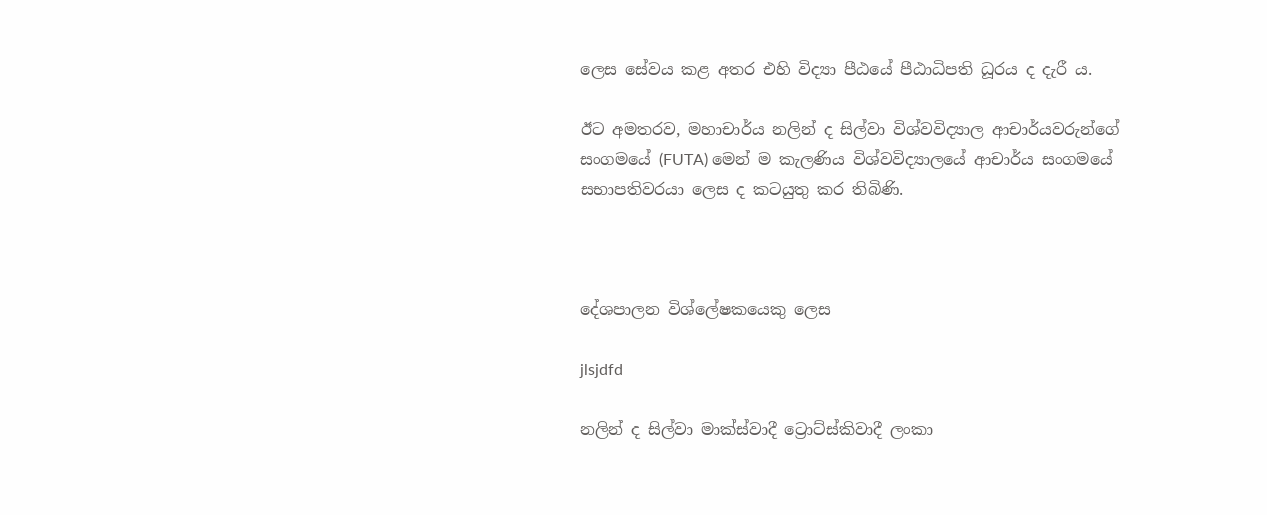ලෙස සේවය කළ අතර එහි විද්‍යා පීඨයේ පීඨාධිපති ධූරය ද දැරී ය.

ඊට අමතරව, මහාචාර්ය නලින් ද සිල්වා විශ්වවිද්‍යාල ආචාර්යවරුන්ගේ සංගමයේ (FUTA) මෙන් ම කැලණිය විශ්වවිද්‍යාලයේ ආචාර්ය සංගමයේ සභාපතිවරයා ලෙස ද කටයුතු කර තිබිණි.



දේශපාලන විශ්ලේෂකයෙකු ලෙස

jlsjdfd

නලින් ද සිල්වා මාක්ස්වාදී ට්‍රොට්ස්කිවාදී ලංකා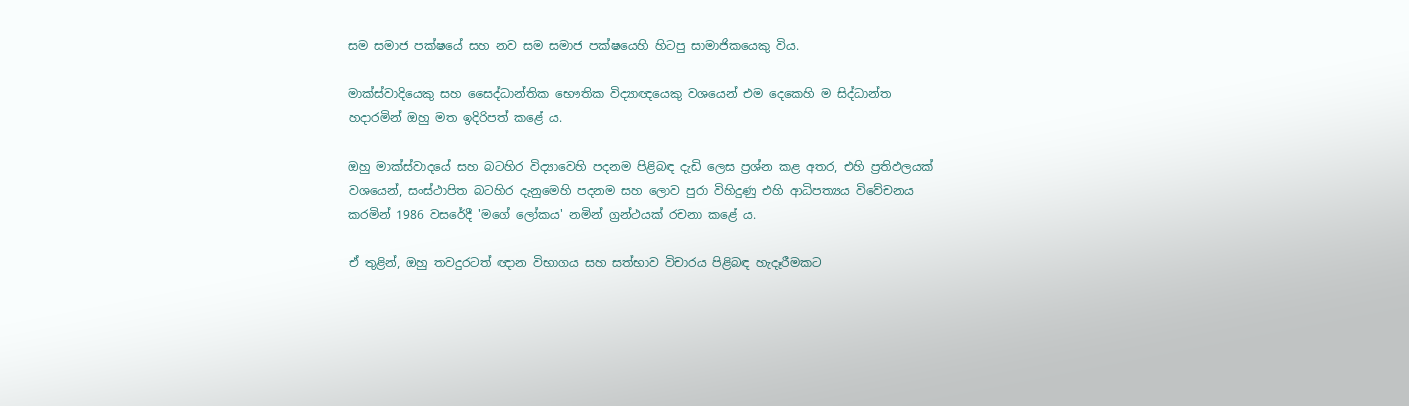සම සමාජ පක්ෂයේ සහ නව සම සමාජ පක්ෂයෙහි හිටපු සාමාජිකයෙකු විය.

මාක්ස්වාදියෙකු සහ සෛද්ධාන්තික භෞතික විද්‍යාඥයෙකු වශයෙන් එම දෙකෙහි ම සිද්ධාන්ත හදාරමින් ඔහු මත ඉදිරිපත් කළේ ය.

ඔහු මාක්ස්වාදයේ සහ බටහිර විද්‍යාවෙහි පදනම පිළිබඳ දැඩි ලෙස ප්‍රශ්න කළ අතර, එහි ප්‍රතිඵලයක් වශයෙන්, සංස්ථාපිත බටහිර දැනුමෙහි පදනම සහ ලොව පුරා විහිදුණු එහි ආධිපත්‍යය විවේචනය කරමින් 1986 වසරේදී 'මගේ ලෝකය' නමින් ග්‍රන්ථයක් රචනා කළේ ය.

ඒ තුළින්, ඔහු තවදුරටත් ඥාන විභාගය සහ සත්භාව විචාරය පිළිබඳ හැදෑරීමකට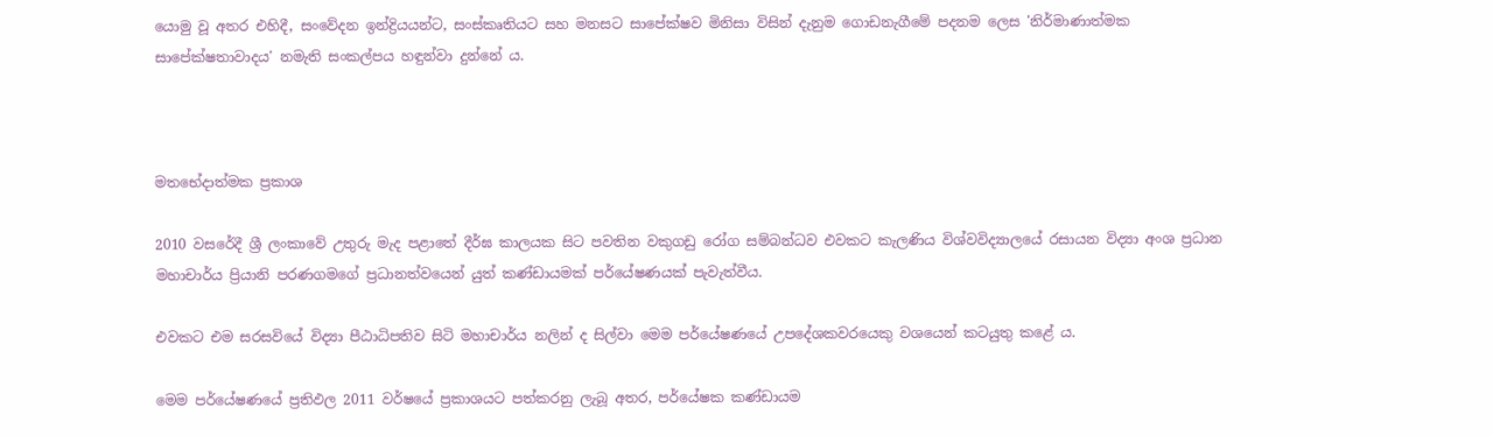යොමු වූ අතර එහිදී, සංවේදන ඉන්ද්‍රියයන්ට, සංස්කෘතියට සහ මනසට සාපේක්ෂව මිනිසා විසින් දැනුම ගොඩනැගීමේ පදනම ලෙස 'නිර්මාණාත්මක සාපේක්ෂතාවාදය' නමැති සංකල්පය හඳුන්වා දුන්නේ ය.



මතභේදාත්මක ප්‍රකාශ

2010 වසරේදී ශ්‍රී ලංකාවේ උතුරු මැද පළාතේ දීර්ඝ කාලයක සිට පවතින වකුගඩු රෝග සම්බන්ධව එවකට කැලණිය විශ්වවිද්‍යාලයේ රසායන විද්‍යා අංශ ප්‍රධාන මහාචාර්ය ප්‍රියානි පරණගමගේ ප්‍රධානත්වයෙන් යුත් කණ්ඩායමක් පර්යේෂණයක් පැවැත්වීය.

එවකට එම සරසවියේ විද්‍යා පීඨාධිපතිව සිටි මහාචාර්ය නලින් ද සිල්වා මෙම පර්යේෂණයේ උපදේශකවරයෙකු වශයෙන් කටයුතු කළේ ය.

මෙම පර්යේෂණයේ ප්‍රතිඵල 2011 වර්ෂයේ ප්‍රකාශයට පත්කරනු ලැබූ අතර, පර්යේෂක කණ්ඩායම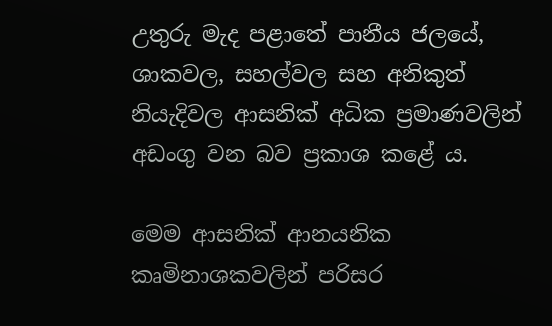උතුරු මැද පළාතේ පානීය ජලයේ, ශාකවල, සහල්වල සහ අනිකුත් නියැදිවල ආසනික් අධික ප්‍රමාණවලින් අඩංගු වන බව ප්‍රකාශ කළේ ය.

මෙම ආසනික් ආනයනික කෘමිනාශකවලින් පරිසර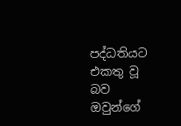පද්ධතියට එකතු වූ බව ඔවුන්ගේ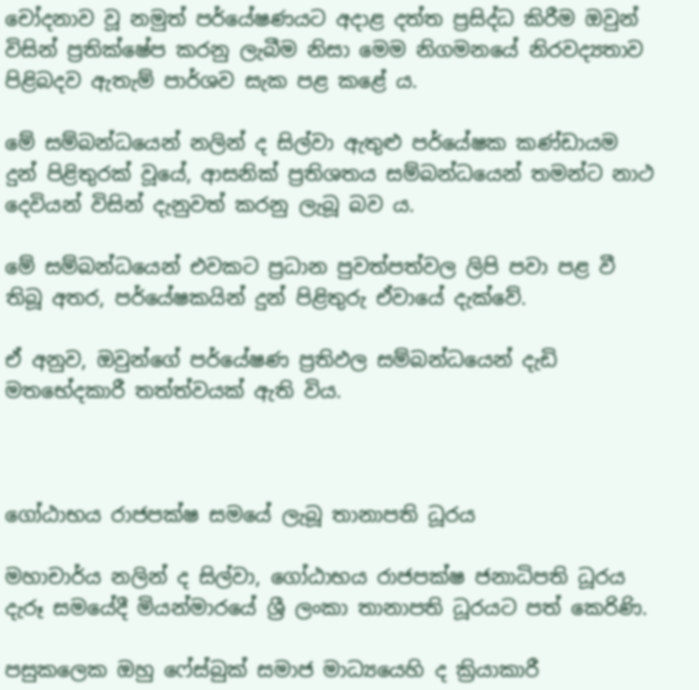චෝදනාව වූ නමුත් පර්යේෂණයට අදාළ දත්ත ප්‍රසිද්ධ කිරීම ඔවුන් විසින් ප්‍රතික්ෂේප කරනු ලැබීම නිසා මෙම නිගමනයේ නිරවද්‍යතාව පිළිබදව ඇතැම් පාර්ශව සැක පළ කළේ ය.

මේ සම්බන්ධයෙන් නලින් ද සිල්වා ඇතුළු පර්යේෂක කණ්ඩායම දුන් පිළිතුරක් වූයේ, ආසනික් ප්‍රතිශතය සම්බන්ධයෙන් තමන්ට නාථ දෙවියන් විසින් දැනුවත් කරනු ලැබූ බව ය.

මේ සම්බන්ධයෙන් එවකට ප්‍රධාන පුවත්පත්වල ලිපි පවා පළ වී තිබූ අතර, පර්යේෂකයින් දුන් පිළිතුරු ඒවායේ දැක්වේ.

ඒ අනුව, ඔවුන්ගේ පර්යේෂණ ප්‍රතිඵල සම්බන්ධයෙන් දැඩි මතභේදකාරී තත්ත්වයක් ඇති විය.



ගෝඨාභය රාජපක්ෂ සමයේ ලැබූ තානාපති ධූරය

මහාචාර්ය නලින් ද සිල්වා, ගෝඨාභය රාජපක්ෂ ජනාධිපති ධූරය දැරූ සමයේදී මියන්මාරයේ ශ්‍රී ලංකා තානාපති ධූරයට පත් කෙරිණි.

පසුකලෙක ඔහු ෆේස්බුක් සමාජ මාධ්‍යයෙහි ද ක්‍රියාකාරී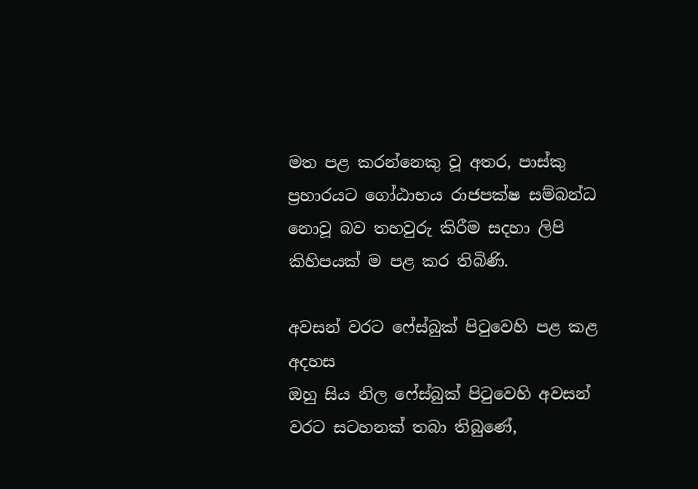මත පළ කරන්නෙකු වූ අතර, පාස්කු ප්‍රහාරයට ගෝඨාභය රාජපක්ෂ සම්බන්ධ නොවූ බව තහවුරු කිරීම සදහා ලිපි කිහිපයක් ම පළ කර තිබිණි.

අවසන් වරට ෆේස්බුක් පිටුවෙහි පළ කළ අදහස
ඔහු සිය නිල ෆේස්බුක් පිටුවෙහි අවසන් වරට සටහනක් තබා තිබුණේ,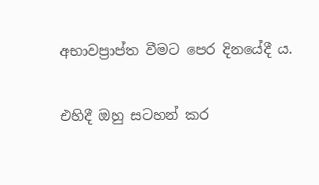අභාවප්‍රාප්ත වීමට පෙර දිනයේදී ය.

එහිදී ඔහු සටහන් කර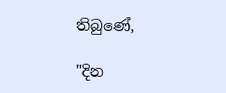තිබුණේ,

"දින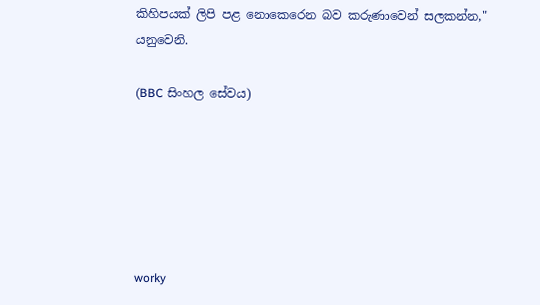කිහිපයක් ලිපි පළ නොකෙරෙන බව කරුණාවෙන් සලකන්න," යනුවෙනි.

(BBC සිංහල සේවය)






worky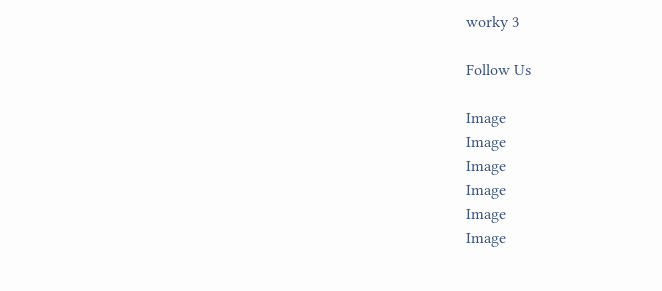worky 3

Follow Us

Image
Image
Image
Image
Image
Image